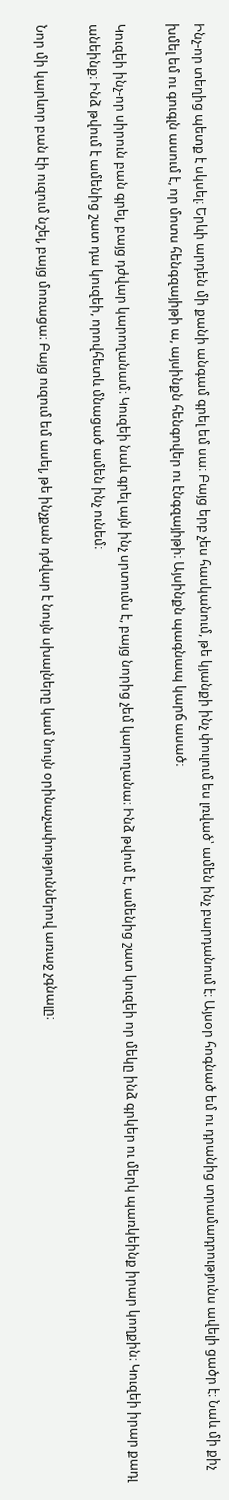Ինչ-որ տեղից պետք է սկսել։ Երևի արդեն մի քանի անգամ գրել եմ սա։ Բայց երբ չես հասկանում, թե կյանքի ինչ փուլում ես լռված՝ ամեն ինչ բարդանում է։ Այսօր հոգնած եմ ու դրանից տրամադրությունս ավելի ցածր է։ Նաև մի քիչ խմել եմ ու գուգլն ասում է, որ մոտս հենգզայիթի ա, այսինքն հենգովեր ու էնգզայիթի։ Այսինքն պագնապ կարճ ասած։

Կուզեի ինչ-որ սիրուն բան գրել, բայց դժվար կարողանամ։ Կուզեի նաև գրել այն ինչ սրտումս է, բայց նորից չեմ կարողանա։ Ինձ թվում է, ամենից շատ կուզեի որ մեկը ինձ գրկեր ու մերկ պառկեինք իրար կողքին։ Կուզեի իրար քադլ անեինք։ Ինձ թվում է ամենից շատ դա կուզեի, որովհետև մնացած ամեն ինչ ունեմ։

Նոր մի կարևոր բան էի ուզում նշել, բայց մոռացա։ Բայց ուզում եմ ասել, թե ինչքան դժվար է նույն սխալները կամ նույն օրինաչափություններով առաջ չգնալը։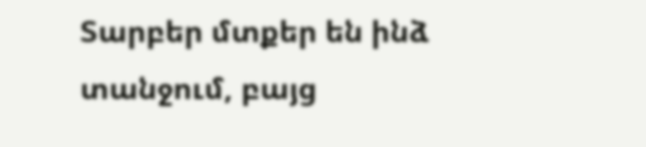Տարբեր մտքեր են ինձ տանջում, բայց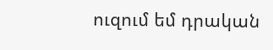ուզում եմ դրական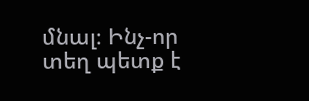մնալ։ Ինչ-որ տեղ պետք է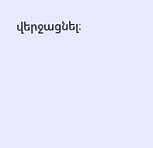վերջացնել։